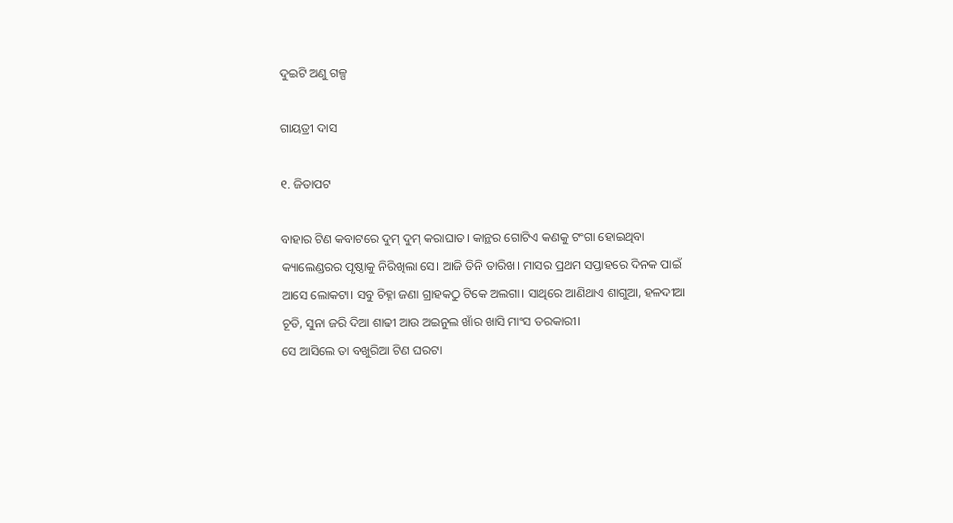ଦୁଇଟି ଅଣୁ ଗଳ୍ପ

ଗାୟତ୍ରୀ ଦାସ

୧. ଜିତାପଟ

ବାହାର ଟିଣ କବାଟରେ ଦୁମ୍ ଦୁମ୍ କରାଘାତ। କାନ୍ଥର ଗୋଟିଏ କଣକୁ ଟଂଗା ହୋଇଥିବା କ୍ୟାଲେଣ୍ଡରର ପୃଷ୍ଠାକୁ ନିରିଖିଲା ସେ। ଆଜି ତିନି ତାରିଖ। ମାସର ପ୍ରଥମ ସପ୍ତାହରେ ଦିନକ ପାଇଁ ଆସେ ଲୋକଟା। ସବୁ ଚିହ୍ନା ଜଣା ଗ୍ରାହକଠୁ ଟିକେ ଅଲଗା। ସାଥିରେ ଆଣିଥାଏ ଶାଗୁଆ, ହଳଦୀଆ ଚୂଡି, ସୁନା ଜରି ଦିଆ ଶାଢୀ ଆଉ ଅଇନୁଲ ଖାଁର ଖାସି ମାଂସ ତରକାରୀ।
ସେ ଆସିଲେ ତା ବଖୁରିଆ ଟିଣ ଘରଟା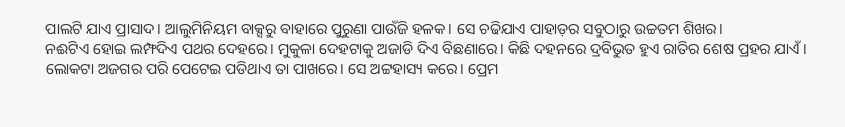ପାଲଟି ଯାଏ ପ୍ରାସାଦ। ଆଲୁମିନିୟମ ବାକ୍ସରୁ ବାହାରେ ପୁରୁଣା ପାଉଁଜି ହଳକ। ସେ ଚଢିଯାଏ ପାହାଡ଼ର ସବୁଠାରୁ ଉଚ୍ଚତମ ଶିଖର।
ନଈଟିଏ ହୋଇ ଲମ୍ଫଦିଏ ପଥର ଦେହରେ। ମୁକୁଳା ଦେହଟାକୁ ଅଜାଡି ଦିଏ ବିଛଣାରେ। କିଛି ଦହନରେ ଦ୍ରବିଭୁତ ହୁଏ ରାତିର ଶେଷ ପ୍ରହର ଯାଏଁ। ଲୋକଟା ଅଜଗର ପରି ପେଟେଇ ପଡିଥାଏ ତା ପାଖରେ। ସେ ଅଟ୍ଟହାସ୍ୟ କରେ। ପ୍ରେମ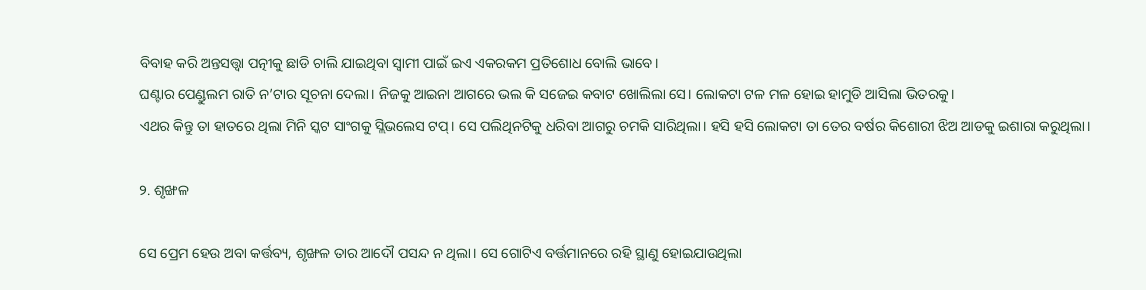ବିବାହ କରି ଅନ୍ତସତ୍ତ୍ଵା ପତ୍ନୀକୁ ଛାଡି ଚାଲି ଯାଇଥିବା ସ୍ୱାମୀ ପାଇଁ ଇଏ ଏକରକମ ପ୍ରତିଶୋଧ ବୋଲି ଭାବେ।
ଘଣ୍ଟାର ପେଣ୍ଡୁଲମ ରାତି ନ’ଟାର ସୂଚନା ଦେଲା। ନିଜକୁ ଆଇନା ଆଗରେ ଭଲ କି ସଜେଇ କବାଟ ଖୋଲିଲା ସେ। ଲୋକଟା ଟଳ ମଳ ହୋଇ ହାମୁଡି ଆସିଲା ଭିତରକୁ।
ଏଥର କିନ୍ତୁ ତା ହାତରେ ଥିଲା ମିନି ସ୍କଟ ସାଂଗକୁ ସ୍ଲିଭଲେସ ଟପ୍। ସେ ପଲିଥିନଟିକୁ ଧରିବା ଆଗରୁ ଚମକି ସାରିଥିଲା। ହସି ହସି ଲୋକଟା ତା ତେର ବର୍ଷର କିଶୋରୀ ଝିଅ ଆଡକୁ ଇଶାରା କରୁଥିଲା।

୨. ଶୃଙ୍ଖଳ

ସେ ପ୍ରେମ ହେଉ ଅବା କର୍ତ୍ତବ୍ୟ, ଶୃଙ୍ଖଳ ତାର ଆଦୌ ପସନ୍ଦ ନ ଥିଲା। ସେ ଗୋଟିଏ ବର୍ତ୍ତମାନରେ ରହି ସ୍ଥାଣୁ ହୋଇଯାଉଥିଲା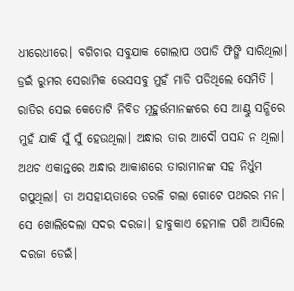ଧୀରେଧୀରେ। ବଗିଚାର ସବୁଯାକ ଗୋଲାପ ଓପାଡି ଫିଙ୍ଗି ସାରିଥିଲା। ଡ୍ରଇଁ ରୁମର ସେରାମିକ ଭେସସବୁ ମୁହଁ ମାଡି ପଡିଥିଲେ ସେମିତି । ରାତିର ସେଇ କେତୋଟି ନିବିଡ ମୂହୁର୍ତ୍ତମାନଙ୍କରେ ସେ ଆଣ୍ଠୁ ସନ୍ଧିରେ ମୁହଁ ଯାକି ସୁଁ ସୁଁ ହେଉଥିଲା। ଅନ୍ଧାର ତାର ଆଦୌ ପସନ୍ଦ ନ ଥିଲା। ଅଥଚ ଏକାନ୍ତରେ ଅନ୍ଧାର ଆକାଶରେ ତାରାମାନଙ୍କ ସହ ନିର୍ଧୁମ ଗପୁଥିଲା। ତା ଅସହାୟତାରେ ତରଳି ଗଲା ଗୋଟେ ପଥରର ମନ। ସେ ଖୋଲିଦେଲା ସଦର ଦରଜା। ହାବୁକାଏ ହେମାଳ ପଶି ଆସିଲେ ଦରଜା ଡେଇଁ।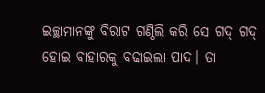ଇଚ୍ଛାମାନଙ୍କୁ ବିରାଟ ଗଣ୍ଠିଲି କରି ସେ ଗଦ୍ ଗଦ୍ ହୋଇ ବାହାରକୁ ବଢାଇଲା ପାଦ। ତା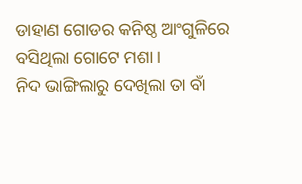ଡାହାଣ ଗୋଡର କନିଷ୍ଠ ଆଂଗୁଳିରେ ବସିଥିଲା ଗୋଟେ ମଶା।
ନିଦ ଭାଙ୍ଗିଲାରୁ ଦେଖିଲା ତା ବାଁ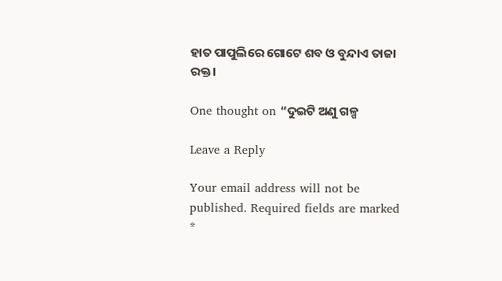ହାତ ପାପୁଲିରେ ଗୋଟେ ଶବ ଓ ବୁନ୍ଦାଏ ତାଜା ରକ୍ତ।

One thought on “ଦୁଇଟି ଅଣୁ ଗଳ୍ପ

Leave a Reply

Your email address will not be published. Required fields are marked *